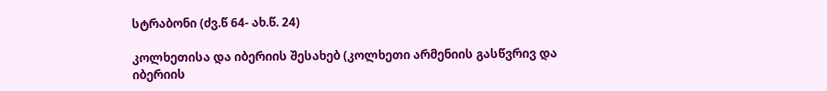სტრაბონი (ძვ.წ 64- ახ.წ. 24)

კოლხეთისა და იბერიის შესახებ (კოლხეთი არმენიის გასწვრივ და იბერიის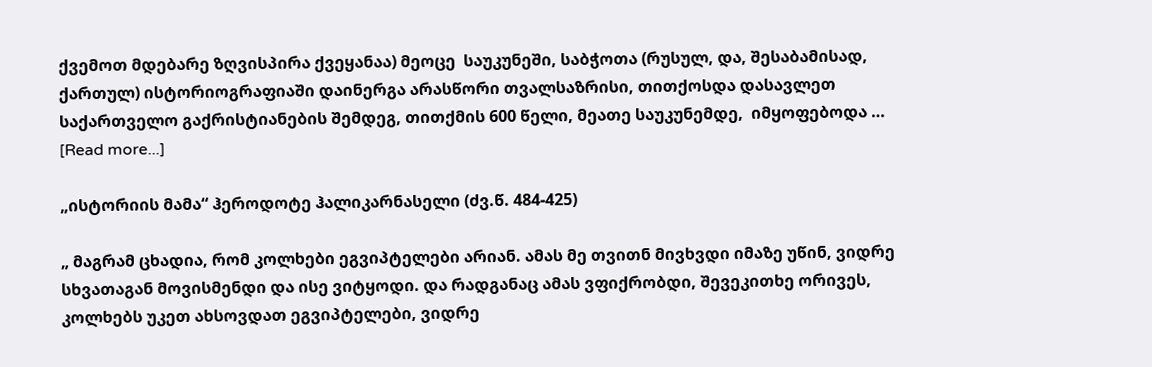ქვემოთ მდებარე ზღვისპირა ქვეყანაა) მეოცე  საუკუნეში, საბჭოთა (რუსულ, და, შესაბამისად, ქართულ) ისტორიოგრაფიაში დაინერგა არასწორი თვალსაზრისი, თითქოსდა დასავლეთ საქართველო გაქრისტიანების შემდეგ, თითქმის 600 წელი, მეათე საუკუნემდე,  იმყოფებოდა … [Read more...]

„ისტორიის მამა“ ჰეროდოტე ჰალიკარნასელი (ძვ.წ. 484-425)

„ მაგრამ ცხადია, რომ კოლხები ეგვიპტელები არიან. ამას მე თვითნ მივხვდი იმაზე უწინ, ვიდრე სხვათაგან მოვისმენდი და ისე ვიტყოდი. და რადგანაც ამას ვფიქრობდი, შევეკითხე ორივეს, კოლხებს უკეთ ახსოვდათ ეგვიპტელები, ვიდრე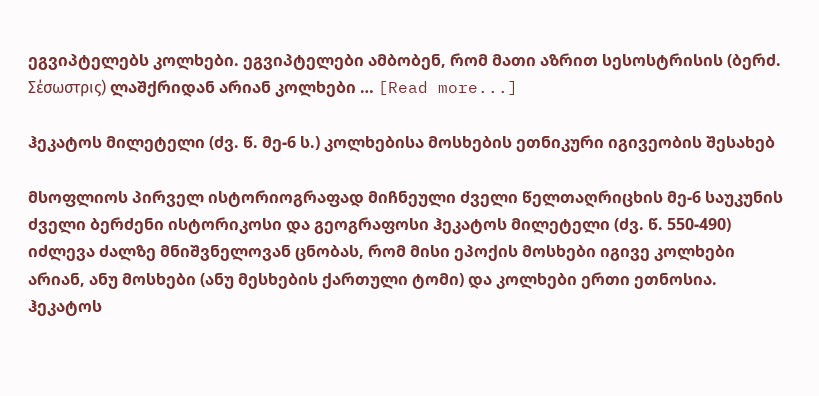ეგვიპტელებს კოლხები. ეგვიპტელები ამბობენ, რომ მათი აზრით სესოსტრისის (ბერძ. Σέσωστρις) ლაშქრიდან არიან კოლხები … [Read more...]

ჰეკატოს მილეტელი (ძვ. წ. მე-6 ს.) კოლხებისა მოსხების ეთნიკური იგივეობის შესახებ

მსოფლიოს პირველ ისტორიოგრაფად მიჩნეული ძველი წელთაღრიცხის მე-6 საუკუნის ძველი ბერძენი ისტორიკოსი და გეოგრაფოსი ჰეკატოს მილეტელი (ძვ. წ. 550-490) იძლევა ძალზე მნიშვნელოვან ცნობას, რომ მისი ეპოქის მოსხები იგივე კოლხები არიან, ანუ მოსხები (ანუ მესხების ქართული ტომი) და კოლხები ერთი ეთნოსია. ჰეკატოს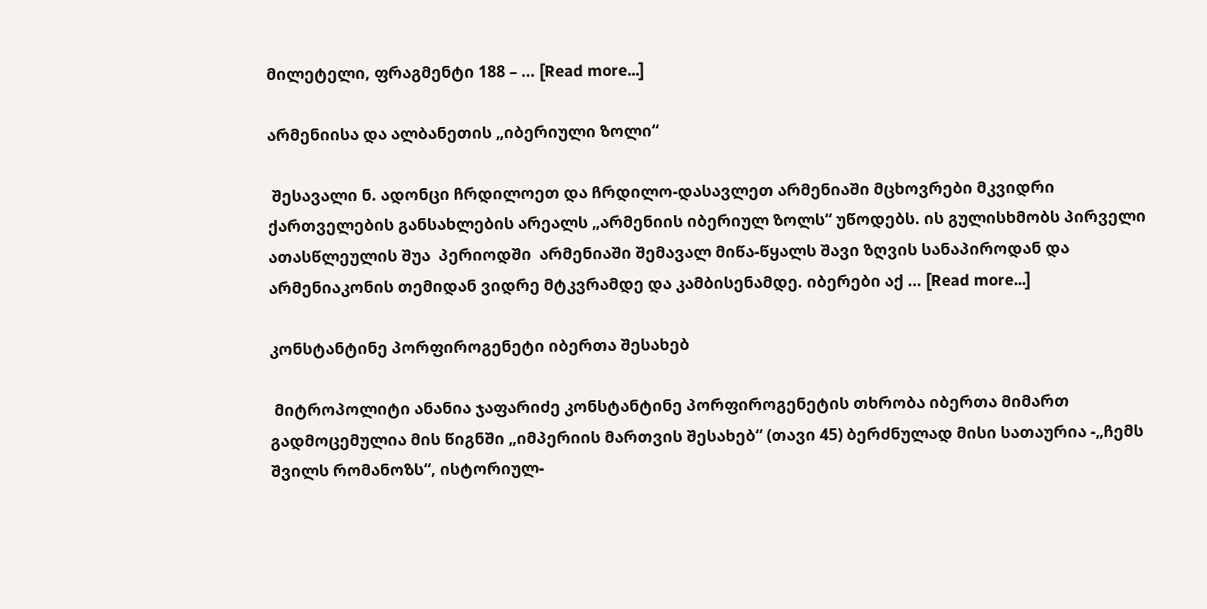მილეტელი, ფრაგმენტი 188 – … [Read more...]

არმენიისა და ალბანეთის „იბერიული ზოლი“

 შესავალი ნ. ადონცი ჩრდილოეთ და ჩრდილო-დასავლეთ არმენიაში მცხოვრები მკვიდრი ქართველების განსახლების არეალს „არმენიის იბერიულ ზოლს“ უწოდებს. ის გულისხმობს პირველი ათასწლეულის შუა  პერიოდში  არმენიაში შემავალ მიწა-წყალს შავი ზღვის სანაპიროდან და არმენიაკონის თემიდან ვიდრე მტკვრამდე და კამბისენამდე. იბერები აქ … [Read more...]

კონსტანტინე პორფიროგენეტი იბერთა შესახებ

 მიტროპოლიტი ანანია ჯაფარიძე კონსტანტინე პორფიროგენეტის თხრობა იბერთა მიმართ გადმოცემულია მის წიგნში „იმპერიის მართვის შესახებ“ (თავი 45) ბერძნულად მისი სათაურია -„ჩემს შვილს რომანოზს“, ისტორიულ-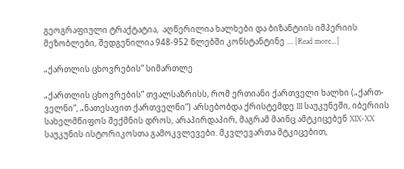გეოგრაფიული ტრაქტატია,  აღწერილია ხალხები და ბიზანტიის იმპერიის მეზობლები, შედგენილია 948-952 წლებში კონსტანტინე … [Read more...]

„ქართლის ცხოვრების“ სიმართლე

„ქართლის ცხოვრების“ თვალსაზრისს, რომ ერთიანი ქართველი ხალხი („ქართ-ველნი“, „ნათესავით ქართველნი“) არსებობდა ქრისტემდე III საუკუნეში, იბერიის სახელმწიფოს შექმნის დროს, არაპირდაპირ, მაგრამ მაინც ამტკიცებენ XIX-XX საუკუნის ისტორიკოსთა გამოკვლევები. მკვლევართა მტკიცებით,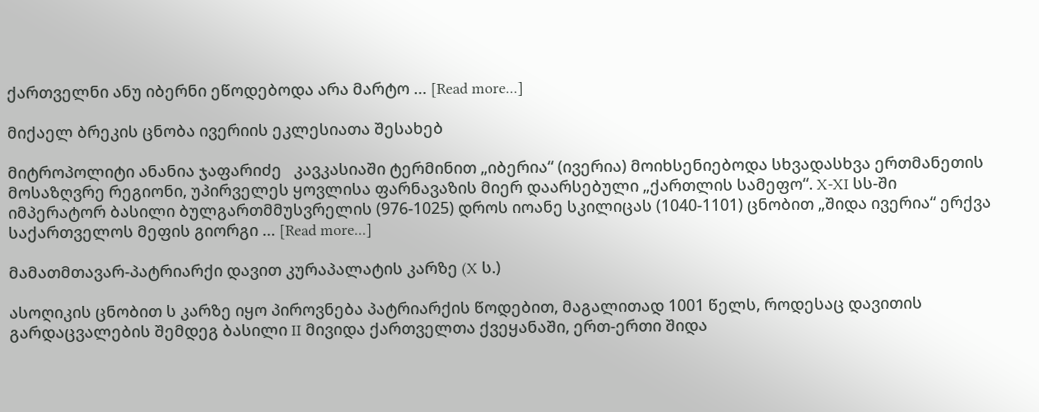ქართველნი ანუ იბერნი ეწოდებოდა არა მარტო … [Read more...]

მიქაელ ბრეკის ცნობა ივერიის ეკლესიათა შესახებ

მიტროპოლიტი ანანია ჯაფარიძე   კავკასიაში ტერმინით „იბერია“ (ივერია) მოიხსენიებოდა სხვადასხვა ერთმანეთის მოსაზღვრე რეგიონი, უპირველეს ყოვლისა ფარნავაზის მიერ დაარსებული „ქართლის სამეფო“. X-XI სს-ში იმპერატორ ბასილი ბულგართმმუსვრელის (976-1025) დროს იოანე სკილიცას (1040-1101) ცნობით „შიდა ივერია“ ერქვა საქართველოს მეფის გიორგი … [Read more...]

მამათმთავარ-პატრიარქი დავით კურაპალატის კარზე (X ს.)

ასოღიკის ცნობით ს კარზე იყო პიროვნება პატრიარქის წოდებით, მაგალითად 1001 წელს, როდესაც დავითის გარდაცვალების შემდეგ ბასილი II მივიდა ქართველთა ქვეყანაში, ერთ-ერთი შიდა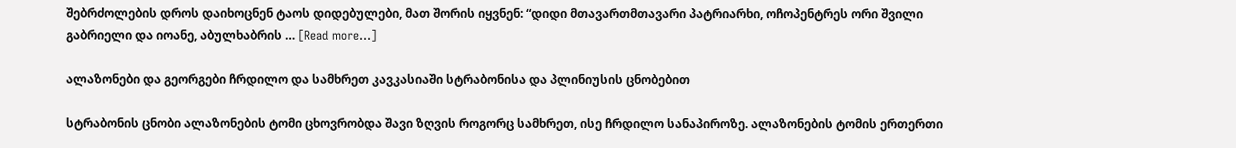შებრძოლების დროს დაიხოცნენ ტაოს დიდებულები, მათ შორის იყვნენ: “დიდი მთავართმთავარი პატრიარხი, ოჩოპენტრეს ორი შვილი გაბრიელი და იოანე, აბულხაბრის … [Read more...]

ალაზონები და გეორგები ჩრდილო და სამხრეთ კავკასიაში სტრაბონისა და პლინიუსის ცნობებით

სტრაბონის ცნობი ალაზონების ტომი ცხოვრობდა შავი ზღვის როგორც სამხრეთ, ისე ჩრდილო სანაპიროზე. ალაზონების ტომის ერთერთი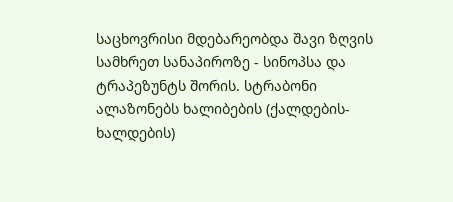საცხოვრისი მდებარეობდა შავი ზღვის სამხრეთ სანაპიროზე - სინოპსა და ტრაპეზუნტს შორის. სტრაბონი ალაზონებს ხალიბების (ქალდების-ხალდების)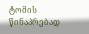ტომის წინაპრებად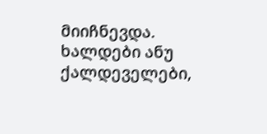მიიჩნევდა. ხალდები ანუ ქალდეველები,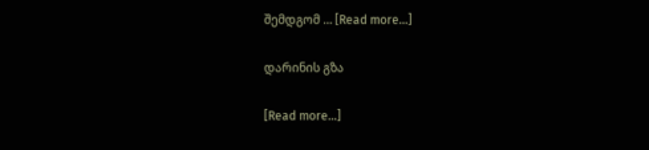შემდგომ … [Read more...]

დარინის გზა

[Read more...]